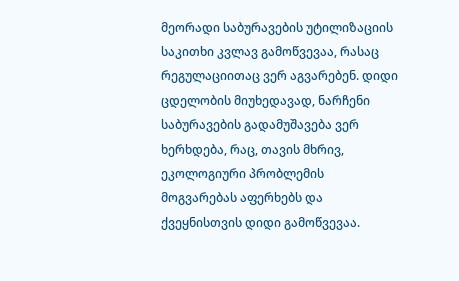მეორადი საბურავების უტილიზაციის საკითხი კვლავ გამოწვევაა, რასაც რეგულაციითაც ვერ აგვარებენ. დიდი ცდელობის მიუხედავად, ნარჩენი საბურავების გადამუშავება ვერ ხერხდება, რაც, თავის მხრივ, ეკოლოგიური პრობლემის მოგვარებას აფერხებს და ქვეყნისთვის დიდი გამოწვევაა.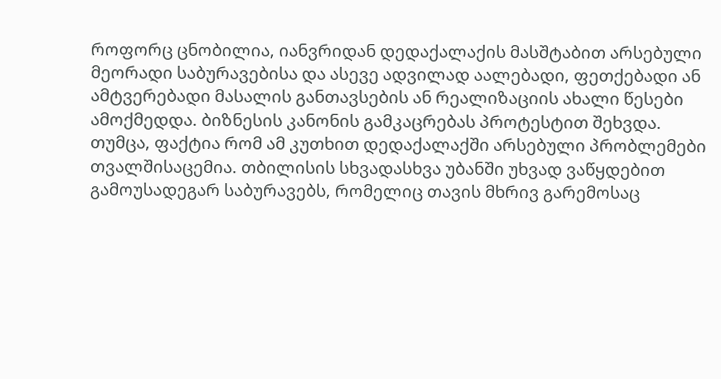როფორც ცნობილია, იანვრიდან დედაქალაქის მასშტაბით არსებული მეორადი საბურავებისა და ასევე ადვილად აალებადი, ფეთქებადი ან ამტვერებადი მასალის განთავსების ან რეალიზაციის ახალი წესები ამოქმედდა. ბიზნესის კანონის გამკაცრებას პროტესტით შეხვდა. თუმცა, ფაქტია რომ ამ კუთხით დედაქალაქში არსებული პრობლემები თვალშისაცემია. თბილისის სხვადასხვა უბანში უხვად ვაწყდებით გამოუსადეგარ საბურავებს, რომელიც თავის მხრივ გარემოსაც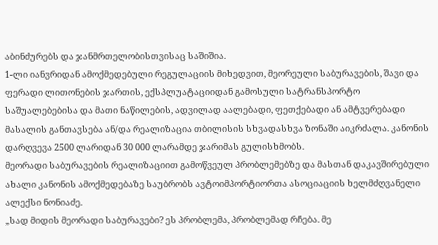აბინძურებს და ჯანმრთელობისთვისაც საშიშია.
1-ლი იანვრიდან ამოქმედებული რეგულაციის მიხედვით, მეორეული საბურავების, შავი და ფერადი ლითონების ჯართის, ექსპლუატაციიდან გამოსული სატრანსპორტო საშუალებებისა და მათი ნაწილების, ადვილად აალებადი, ფეთქებადი ან ამტვერებადი მასალის განთავსება ან/და რეალიზაცია თბილისის სხვადასხვა ზონაში აიკრძალა. კანონის დარღვევა 2500 ლარიდან 30 000 ლარამდე ჯარიმას გულისხმობს.
მეორადი საბურავების რეალიზაციით გამოწვეულ პრობლემებზე და მასთან დაკავშირებული ახალი კანონის ამოქმედებაზე საუბრობს ავტოიმპორტიორთა ასოციაციის ხელმძღვანელი ალექსი ნონიაძე.
„სად მიდის მეორადი საბურავები? ეს პრობლემა, პრობლემად რჩება. მე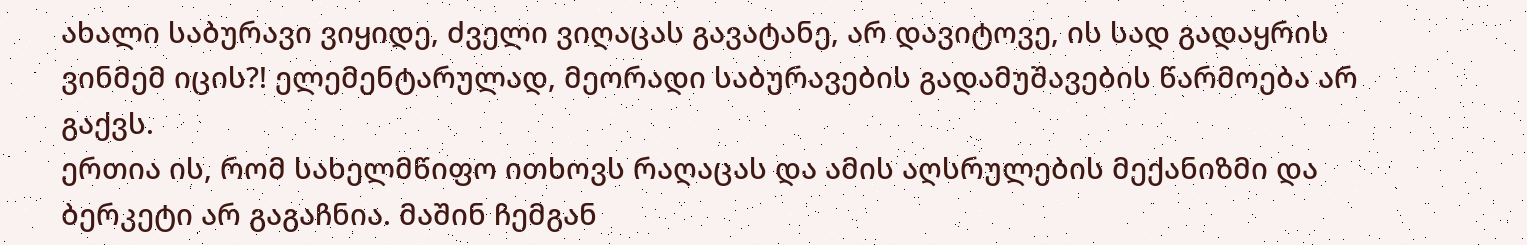ახალი საბურავი ვიყიდე, ძველი ვიღაცას გავატანე, არ დავიტოვე, ის სად გადაყრის ვინმემ იცის?! ელემენტარულად, მეორადი საბურავების გადამუშავების წარმოება არ გაქვს.
ერთია ის, რომ სახელმწიფო ითხოვს რაღაცას და ამის აღსრულების მექანიზმი და ბერკეტი არ გაგაჩნია. მაშინ ჩემგან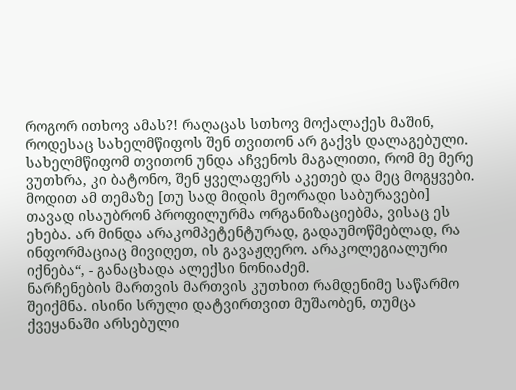როგორ ითხოვ ამას?! რაღაცას სთხოვ მოქალაქეს მაშინ, როდესაც სახელმწიფოს შენ თვითონ არ გაქვს დალაგებული. სახელმწიფომ თვითონ უნდა აჩვენოს მაგალითი, რომ მე მერე ვუთხრა, კი ბატონო, შენ ყველაფერს აკეთებ და მეც მოგყვები.
მოდით ამ თემაზე [თუ სად მიდის მეორადი საბურავები] თავად ისაუბრონ პროფილურმა ორგანიზაციებმა, ვისაც ეს ეხება. არ მინდა არაკომპეტენტურად, გადაუმოწმებლად, რა ინფორმაციაც მივიღეთ, ის გავაჟღერო. არაკოლეგიალური იქნება“, - განაცხადა ალექსი ნონიაძემ.
ნარჩენების მართვის მართვის კუთხით რამდენიმე საწარმო შეიქმნა. ისინი სრული დატვირთვით მუშაობენ, თუმცა ქვეყანაში არსებული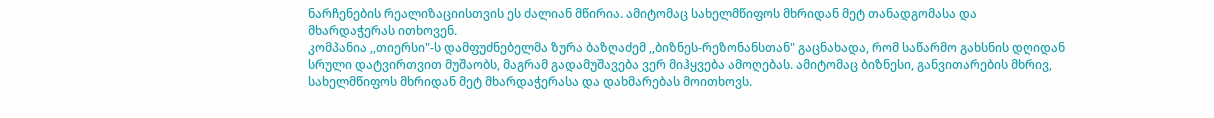ნარჩენების რეალიზაციისთვის ეს ძალიან მწირია. ამიტომაც სახელმწიფოს მხრიდან მეტ თანადგომასა და მხარდაჭერას ითხოვენ.
კომპანია ,,თიერსი"-ს დამფუძნებელმა ზურა ბაზღაძემ ,,ბიზნეს-რეზონანსთან" გაცნახადა, რომ საწარმო გახსნის დღიდან სრული დატვირთვით მუშაობს, მაგრამ გადამუშავება ვერ მიჰყვება ამოღებას. ამიტომაც ბიზნესი, განვითარების მხრივ, სახელმწიფოს მხრიდან მეტ მხარდაჭერასა და დახმარებას მოითხოვს.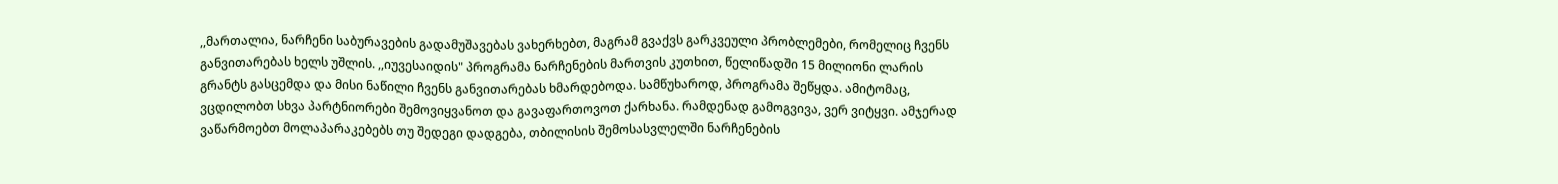,,მართალია, ნარჩენი საბურავების გადამუშავებას ვახერხებთ, მაგრამ გვაქვს გარკვეული პრობლემები, რომელიც ჩვენს განვითარებას ხელს უშლის. ,,იუვესაიდის" პროგრამა ნარჩენების მართვის კუთხით, წელიწადში 15 მილიონი ლარის გრანტს გასცემდა და მისი ნაწილი ჩვენს განვითარებას ხმარდებოდა. სამწუხაროდ, პროგრამა შეწყდა. ამიტომაც, ვცდილობთ სხვა პარტნიორები შემოვიყვანოთ და გავაფართოვოთ ქარხანა. რამდენად გამოგვივა, ვერ ვიტყვი. ამჯერად ვაწარმოებთ მოლაპარაკებებს თუ შედეგი დადგება, თბილისის შემოსასვლელში ნარჩენების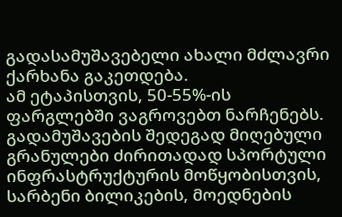გადასამუშავებელი ახალი მძლავრი ქარხანა გაკეთდება.
ამ ეტაპისთვის, 50-55%-ის ფარგლებში ვაგროვებთ ნარჩენებს. გადამუშავების შედეგად მიღებული გრანულები ძირითადად სპორტული ინფრასტრუქტურის მოწყობისთვის, სარბენი ბილიკების, მოედნების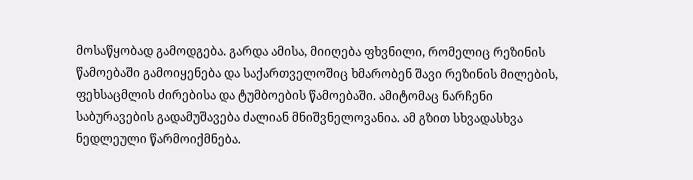მოსაწყობად გამოდგება. გარდა ამისა, მიიღება ფხვნილი, რომელიც რეზინის წამოებაში გამოიყენება და საქართველოშიც ხმარობენ შავი რეზინის მილების, ფეხსაცმლის ძირებისა და ტუმბოების წამოებაში. ამიტომაც ნარჩენი საბურავების გადამუშავება ძალიან მნიშვნელოვანია. ამ გზით სხვადასხვა ნედლეული წარმოიქმნება.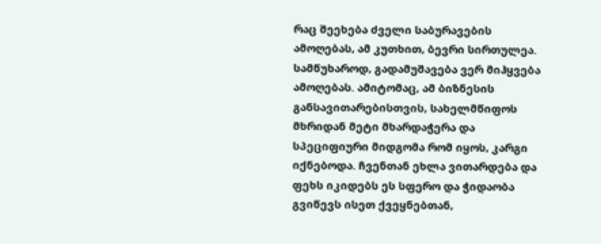რაც შეეხება ძველი საბურავების ამოღებას, ამ კუთხით, ბევრი სირთულეა. სამწუხაროდ, გადამუშავება ვერ მიჰყვება ამოღებას. ამიტომაც, ამ ბიზნესის განსავითარებისთვის, სახელმწიფოს მხრიდან მეტი მხარდაჭერა და სპეციფიური მიდგომა რომ იყოს, კარგი იქნებოდა. ჩვენთან ეხლა ვითარდება და ფეხს იკიდებს ეს სფერო და ჭიდაობა გვიწევს ისეთ ქვეყნებთან,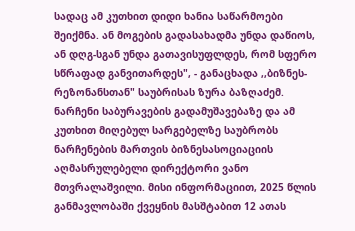სადაც ამ კუთხით დიდი ხანია საწარმოები შეიქმნა. ან მოგების გადასახადმა უნდა დაწიოს, ან დღგ-სგან უნდა გათავისუფლდეს, რომ სფერო სწრაფად განვითარდეს", - განაცხადა ,,ბიზნეს-რეზონანსთან" საუბრისას ზურა ბაზღაძემ.
ნარჩენი საბურავების გადამუშავებაზე და ამ კუთხით მიღებულ სარგებელზე საუბრობს ნარჩენების მართვის ბიზნესასოციაციის აღმასრულებელი დირექტორი ვანო მთვრალაშვილი. მისი ინფორმაციით, 2025 წლის განმავლობაში ქვეყნის მასშტაბით 12 ათას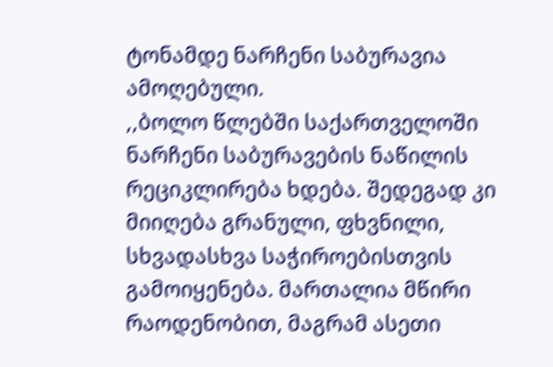ტონამდე ნარჩენი საბურავია ამოღებული.
,,ბოლო წლებში საქართველოში ნარჩენი საბურავების ნაწილის რეციკლირება ხდება. შედეგად კი მიიღება გრანული, ფხვნილი, სხვადასხვა საჭიროებისთვის გამოიყენება. მართალია მწირი რაოდენობით, მაგრამ ასეთი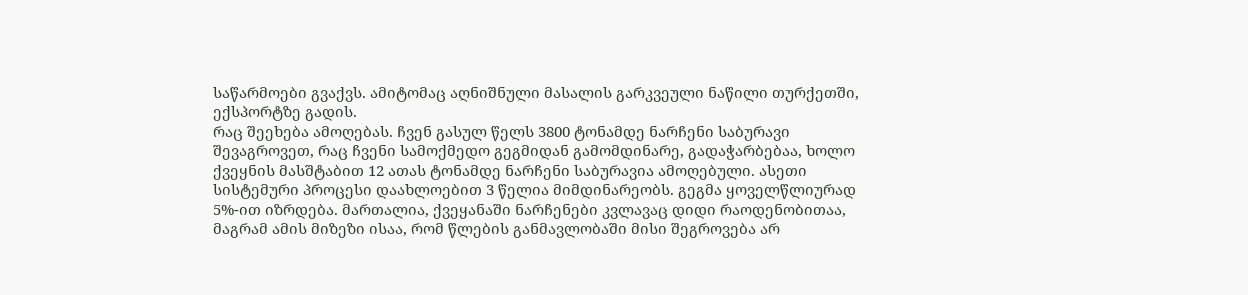საწარმოები გვაქვს. ამიტომაც აღნიშნული მასალის გარკვეული ნაწილი თურქეთში, ექსპორტზე გადის.
რაც შეეხება ამოღებას. ჩვენ გასულ წელს 3800 ტონამდე ნარჩენი საბურავი შევაგროვეთ, რაც ჩვენი სამოქმედო გეგმიდან გამომდინარე, გადაჭარბებაა, ხოლო ქვეყნის მასშტაბით 12 ათას ტონამდე ნარჩენი საბურავია ამოღებული. ასეთი სისტემური პროცესი დაახლოებით 3 წელია მიმდინარეობს. გეგმა ყოველწლიურად 5%-ით იზრდება. მართალია, ქვეყანაში ნარჩენები კვლავაც დიდი რაოდენობითაა, მაგრამ ამის მიზეზი ისაა, რომ წლების განმავლობაში მისი შეგროვება არ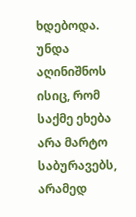ხდებოდა.
უნდა აღინიშნოს ისიც, რომ საქმე ეხება არა მარტო საბურავებს, არამედ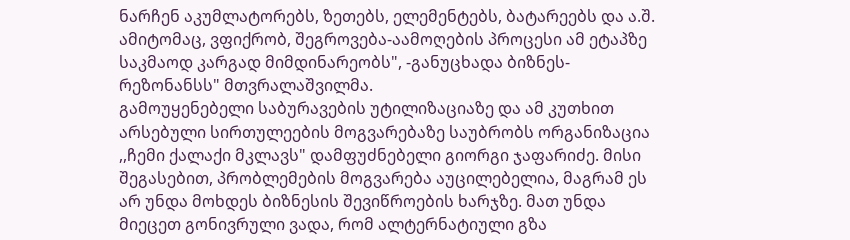ნარჩენ აკუმლატორებს, ზეთებს, ელემენტებს, ბატარეებს და ა.შ. ამიტომაც, ვფიქრობ, შეგროვება-აამოღების პროცესი ამ ეტაპზე საკმაოდ კარგად მიმდინარეობს", -განუცხადა ბიზნეს-რეზონანსს" მთვრალაშვილმა.
გამოუყენებელი საბურავების უტილიზაციაზე და ამ კუთხით არსებული სირთულეების მოგვარებაზე საუბრობს ორგანიზაცია ,,ჩემი ქალაქი მკლავს" დამფუძნებელი გიორგი ჯაფარიძე. მისი შეგასებით, პრობლემების მოგვარება აუცილებელია, მაგრამ ეს არ უნდა მოხდეს ბიზნესის შევიწროების ხარჯზე. მათ უნდა მიეცეთ გონივრული ვადა, რომ ალტერნატიული გზა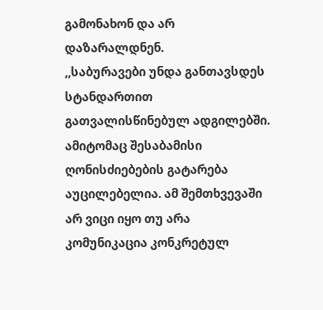გამონახონ და არ დაზარალდნენ.
,,საბურავები უნდა განთავსდეს სტანდართით გათვალისწინებულ ადგილებში. ამიტომაც შესაბამისი ღონისძიებების გატარება აუცილებელია. ამ შემთხვევაში არ ვიცი იყო თუ არა კომუნიკაცია კონკრეტულ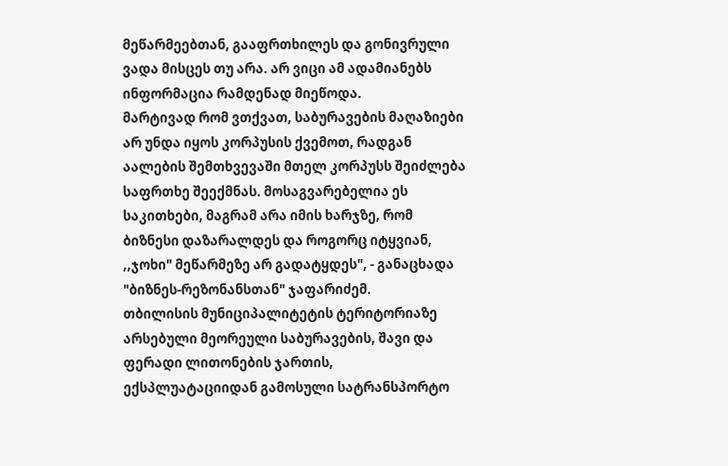მეწარმეებთან, გააფრთხილეს და გონივრული ვადა მისცეს თუ არა. არ ვიცი ამ ადამიანებს ინფორმაცია რამდენად მიეწოდა.
მარტივად რომ ვთქვათ, საბურავების მაღაზიები არ უნდა იყოს კორპუსის ქვემოთ, რადგან აალების შემთხვევაში მთელ კორპუსს შეიძლება საფრთხე შეექმნას. მოსაგვარებელია ეს საკითხები, მაგრამ არა იმის ხარჯზე, რომ ბიზნესი დაზარალდეს და როგორც იტყვიან, ,,ჯოხი" მეწარმეზე არ გადატყდეს", - განაცხადა "ბიზნეს-რეზონანსთან" ჯაფარიძემ.
თბილისის მუნიციპალიტეტის ტერიტორიაზე არსებული მეორეული საბურავების, შავი და ფერადი ლითონების ჯართის, ექსპლუატაციიდან გამოსული სატრანსპორტო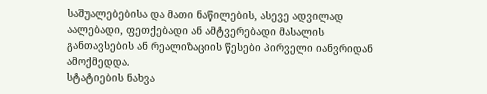საშუალებებისა და მათი ნაწილების, ასევე ადვილად აალებადი, ფეთქებადი ან ამტვერებადი მასალის განთავსების ან რეალიზაციის წესები პირველი იანვრიდან ამოქმედდა.
სტატიების ნახვა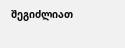შეგიძლიათ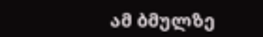ამ ბმულზე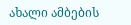ახალი ამბების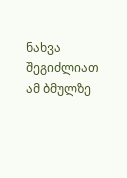ნახვა შეგიძლიათ ამ ბმულზე